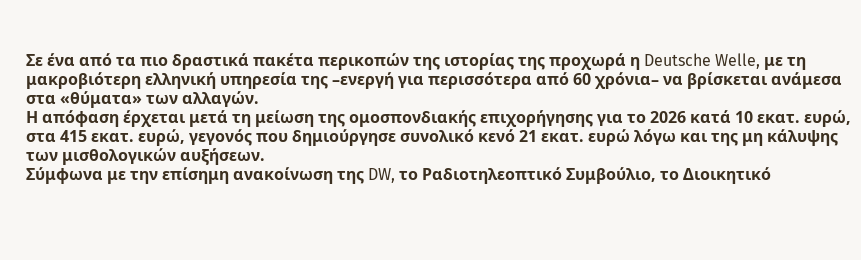Σε ένα από τα πιο δραστικά πακέτα περικοπών της ιστορίας της προχωρά η Deutsche Welle, με τη μακροβιότερη ελληνική υπηρεσία της –ενεργή για περισσότερα από 60 χρόνια– να βρίσκεται ανάμεσα στα «θύματα» των αλλαγών.
Η απόφαση έρχεται μετά τη μείωση της ομοσπονδιακής επιχορήγησης για το 2026 κατά 10 εκατ. ευρώ, στα 415 εκατ. ευρώ, γεγονός που δημιούργησε συνολικό κενό 21 εκατ. ευρώ λόγω και της μη κάλυψης των μισθολογικών αυξήσεων.
Σύμφωνα με την επίσημη ανακοίνωση της DW, το Ραδιοτηλεοπτικό Συμβούλιο, το Διοικητικό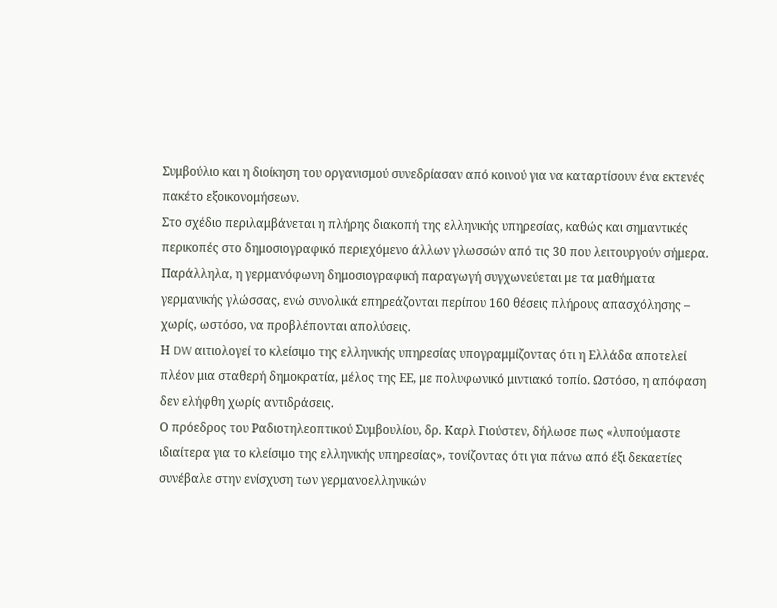Συμβούλιο και η διοίκηση του οργανισμού συνεδρίασαν από κοινού για να καταρτίσουν ένα εκτενές πακέτο εξοικονομήσεων.
Στο σχέδιο περιλαμβάνεται η πλήρης διακοπή της ελληνικής υπηρεσίας, καθώς και σημαντικές περικοπές στο δημοσιογραφικό περιεχόμενο άλλων γλωσσών από τις 30 που λειτουργούν σήμερα. Παράλληλα, η γερμανόφωνη δημοσιογραφική παραγωγή συγχωνεύεται με τα μαθήματα γερμανικής γλώσσας, ενώ συνολικά επηρεάζονται περίπου 160 θέσεις πλήρους απασχόλησης – χωρίς, ωστόσο, να προβλέπονται απολύσεις.
Η DW αιτιολογεί το κλείσιμο της ελληνικής υπηρεσίας υπογραμμίζοντας ότι η Ελλάδα αποτελεί πλέον μια σταθερή δημοκρατία, μέλος της ΕΕ, με πολυφωνικό μιντιακό τοπίο. Ωστόσο, η απόφαση δεν ελήφθη χωρίς αντιδράσεις.
Ο πρόεδρος του Ραδιοτηλεοπτικού Συμβουλίου, δρ. Καρλ Γιούστεν, δήλωσε πως «λυπούμαστε ιδιαίτερα για το κλείσιμο της ελληνικής υπηρεσίας», τονίζοντας ότι για πάνω από έξι δεκαετίες συνέβαλε στην ενίσχυση των γερμανοελληνικών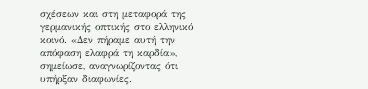σχέσεων και στη μεταφορά της γερμανικής οπτικής στο ελληνικό κοινό. «Δεν πήραμε αυτή την απόφαση ελαφρά τη καρδία», σημείωσε, αναγνωρίζοντας ότι υπήρξαν διαφωνίες.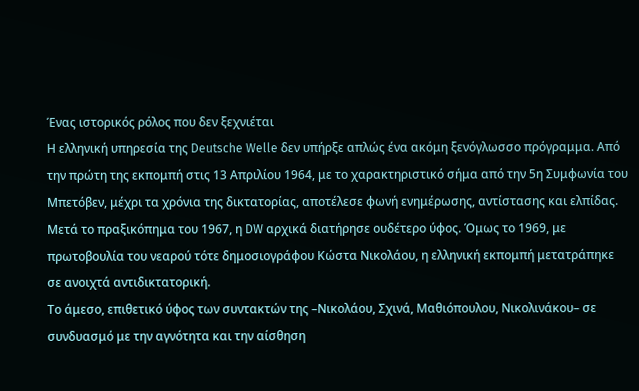Ένας ιστορικός ρόλος που δεν ξεχνιέται
Η ελληνική υπηρεσία της Deutsche Welle δεν υπήρξε απλώς ένα ακόμη ξενόγλωσσο πρόγραμμα. Από την πρώτη της εκπομπή στις 13 Απριλίου 1964, με το χαρακτηριστικό σήμα από την 5η Συμφωνία του Μπετόβεν, μέχρι τα χρόνια της δικτατορίας, αποτέλεσε φωνή ενημέρωσης, αντίστασης και ελπίδας.
Μετά το πραξικόπημα του 1967, η DW αρχικά διατήρησε ουδέτερο ύφος. Όμως το 1969, με πρωτοβουλία του νεαρού τότε δημοσιογράφου Κώστα Νικολάου, η ελληνική εκπομπή μετατράπηκε σε ανοιχτά αντιδικτατορική.
Το άμεσο, επιθετικό ύφος των συντακτών της –Νικολάου, Σχινά, Μαθιόπουλου, Νικολινάκου– σε συνδυασμό με την αγνότητα και την αίσθηση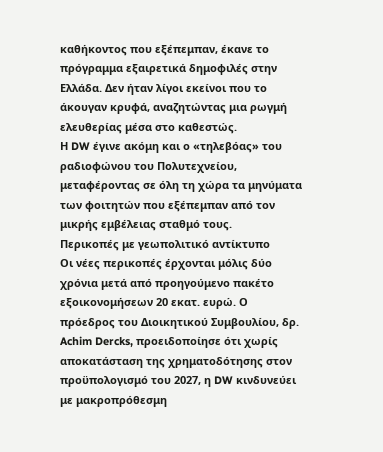καθήκοντος που εξέπεμπαν, έκανε το πρόγραμμα εξαιρετικά δημοφιλές στην Ελλάδα. Δεν ήταν λίγοι εκείνοι που το άκουγαν κρυφά, αναζητώντας μια ρωγμή ελευθερίας μέσα στο καθεστώς.
Η DW έγινε ακόμη και ο «τηλεβόας» του ραδιοφώνου του Πολυτεχνείου, μεταφέροντας σε όλη τη χώρα τα μηνύματα των φοιτητών που εξέπεμπαν από τον μικρής εμβέλειας σταθμό τους.
Περικοπές με γεωπολιτικό αντίκτυπο
Οι νέες περικοπές έρχονται μόλις δύο χρόνια μετά από προηγούμενο πακέτο εξοικονομήσεων 20 εκατ. ευρώ. Ο πρόεδρος του Διοικητικού Συμβουλίου, δρ. Achim Dercks, προειδοποίησε ότι χωρίς αποκατάσταση της χρηματοδότησης στον προϋπολογισμό του 2027, η DW κινδυνεύει με μακροπρόθεσμη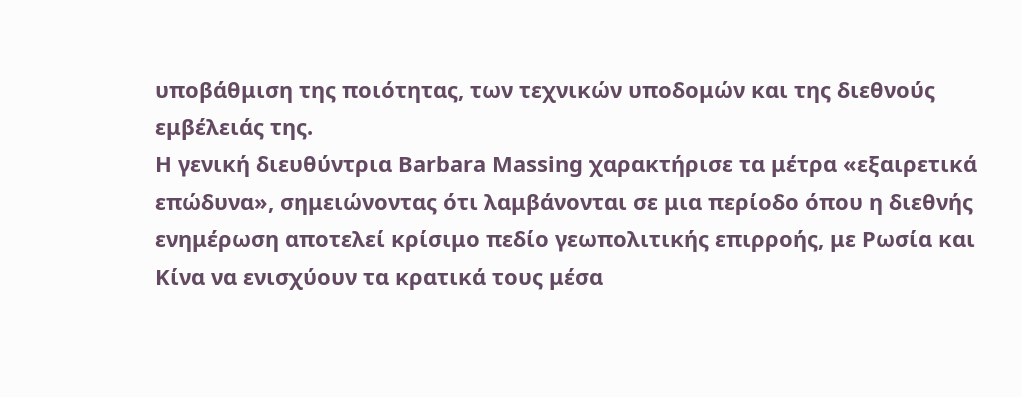υποβάθμιση της ποιότητας, των τεχνικών υποδομών και της διεθνούς εμβέλειάς της.
Η γενική διευθύντρια Barbara Massing χαρακτήρισε τα μέτρα «εξαιρετικά επώδυνα», σημειώνοντας ότι λαμβάνονται σε μια περίοδο όπου η διεθνής ενημέρωση αποτελεί κρίσιμο πεδίο γεωπολιτικής επιρροής, με Ρωσία και Κίνα να ενισχύουν τα κρατικά τους μέσα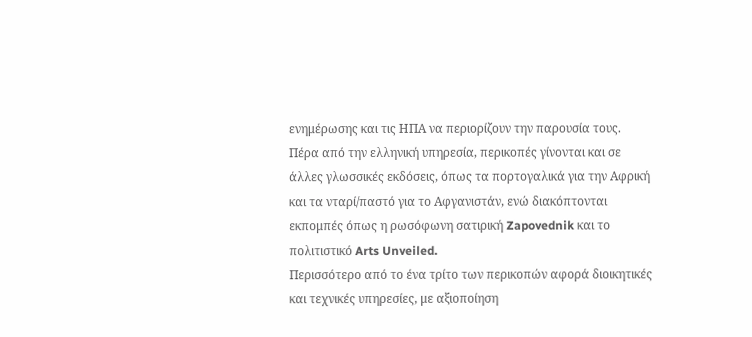ενημέρωσης και τις ΗΠΑ να περιορίζουν την παρουσία τους.
Πέρα από την ελληνική υπηρεσία, περικοπές γίνονται και σε άλλες γλωσσικές εκδόσεις, όπως τα πορτογαλικά για την Αφρική και τα νταρί/παστό για το Αφγανιστάν, ενώ διακόπτονται εκπομπές όπως η ρωσόφωνη σατιρική Zapovednik και το πολιτιστικό Arts Unveiled.
Περισσότερο από το ένα τρίτο των περικοπών αφορά διοικητικές και τεχνικές υπηρεσίες, με αξιοποίηση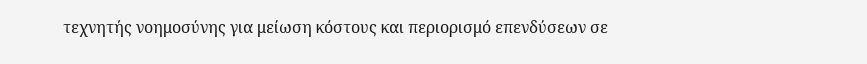τεχνητής νοημοσύνης για μείωση κόστους και περιορισμό επενδύσεων σε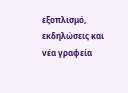εξοπλισμό, εκδηλώσεις και νέα γραφεία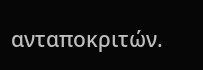ανταποκριτών.